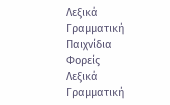Λεξικά
Γραμματική
Παιχνίδια
Φορείς
Λεξικά
Γραμματική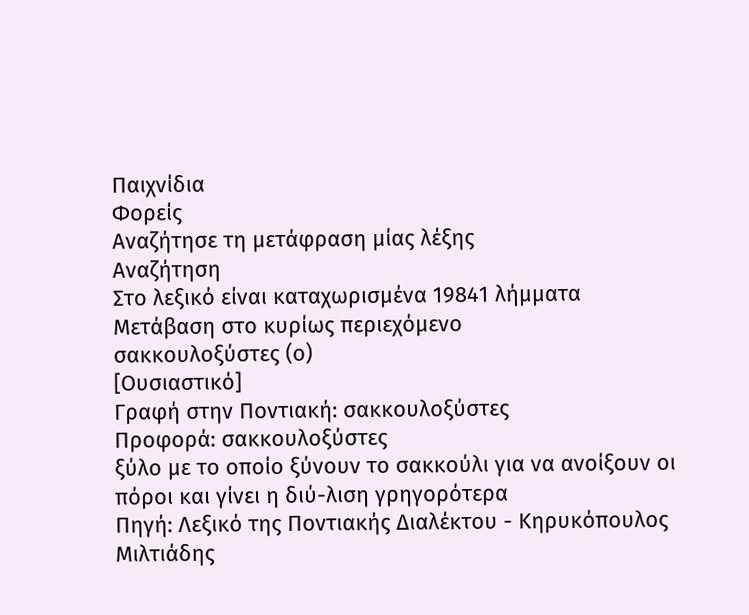Παιχνίδια
Φορείς
Αναζήτησε τη μετάφραση μίας λέξης
Αναζήτηση
Στο λεξικό είναι καταχωρισμένα 19841 λήμματα
Μετάβαση στο κυρίως περιεχόμενο
σακκουλοξύστες (ο)
[Ουσιαστικό]
Γραφή στην Ποντιακή: σακκουλοξύστες
Προφορά: σακκουλοξύστες
ξύλο με το οποίο ξύνουν το σακκούλι για να ανοίξουν οι πόροι και γίνει η διύ-λιση γρηγορότερα
Πηγή: Λεξικό της Ποντιακής Διαλέκτου - Κηρυκόπουλος Μιλτιάδης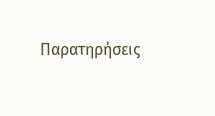Παρατηρήσεις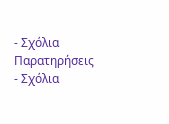- Σχόλια
Παρατηρήσεις - Σχόλια